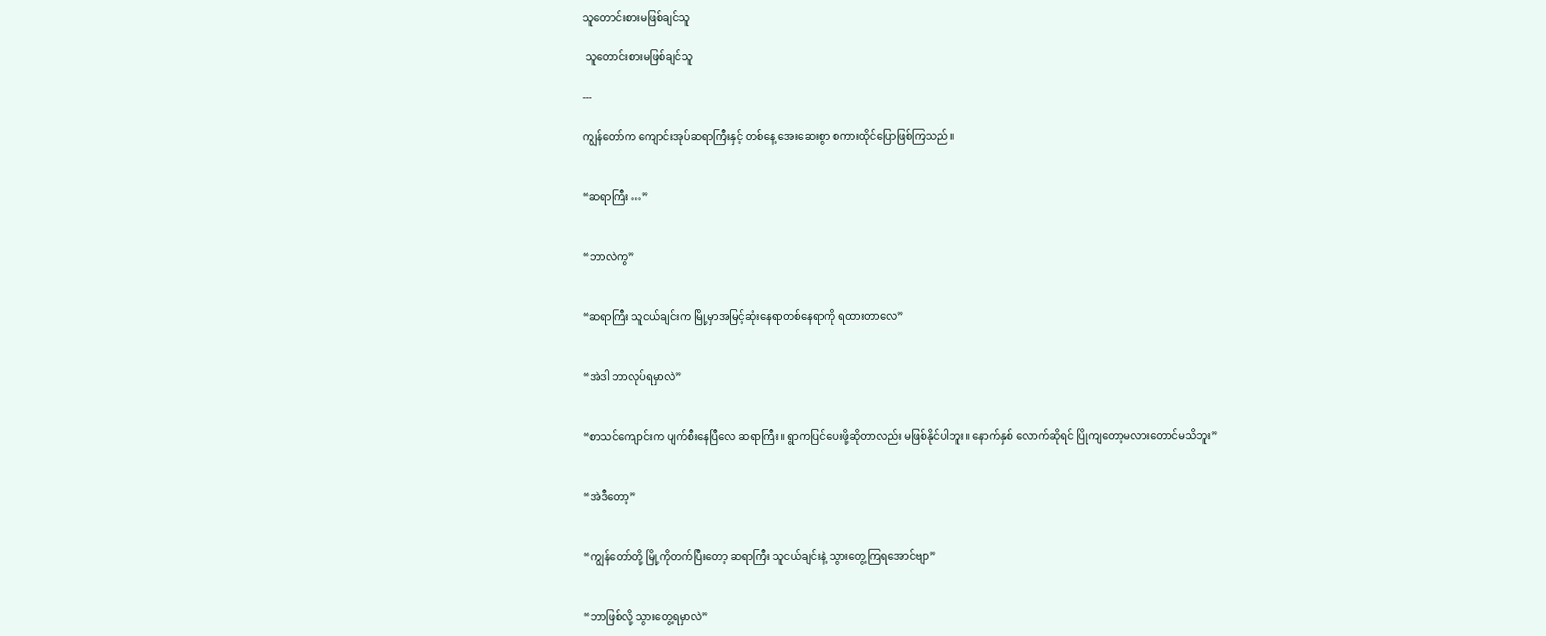သူတောင်းစားမဖြစ်ချင်သူ

 သူတောင်းစားမဖြစ်ချင်သူ

---

ကျွန်တော်က ကျောင်းအုပ်ဆရာကြီးနှင့် တစ်နေ့ အေးဆေးစွာ စကားထိုင်ပြောဖြစ်ကြသည်။


“ဆရာကြီး …”


“ဘာလဲကွ”


“ဆရာကြီး သူငယ်ချင်းက မြို့မှာအမြင့်ဆုံးနေရာတစ်နေရာကို ရထားတာလေ”


“အဲဒါ ဘာလုပ်ရမှာလဲ”


“စာသင်ကျောင်းက ပျက်စီးနေပြီလေ ဆရာကြီး။ ရွာကပြင်ပေးဖို့ဆိုတာလည်း မဖြစ်နိုင်ပါဘူး။ နောက်နှစ် လောက်ဆိုရင် ပြိုကျတော့မလားတောင်မသိဘူး”


“အဲဒီတော့”


“ကျွန်တော်တို့ မြို့ကိုတက်ပြီးတော့ ဆရာကြီး သူငယ်ချင်းနဲ့ သွားတွေ့ကြရအောင်ဗျာ”


“ဘာဖြစ်လို့ သွားတွေ့ရမှာလဲ”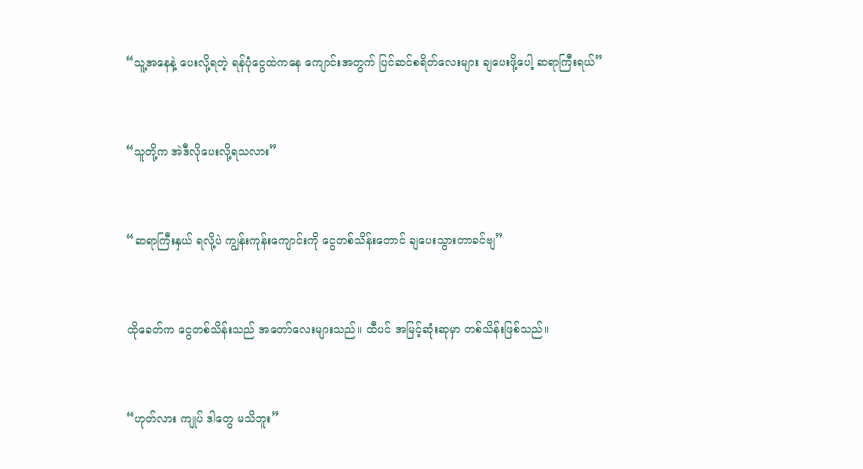“သူ့အနေနဲ့ ပေးလို့ရတဲ့ ရန်ပုံငွေထဲကနေ ကျောင်းအတွက် ပြင်ဆင်စရိတ်လေးများ ချပေးဖို့ပေါ့ ဆရာကြီးရယ်”


“သူတို့က အဲဒီလိုပေးလို့ရသလား”


“ဆရာကြီးနှယ် ရလို့ပဲ ကျွန်းကုန်းကျောင်းကို ငွေတစ်သိန်းတောင် ချပေးသွားတာခင်ဗျ”


ထိုခေတ်က ငွေတစ်သိန်းသည် အတော်လေးများသည်။ ထီပင် အမြင့်ဆုံးဆုမှာ တစ်သိန်းဖြစ်သည်။


“ဟုတ်လား ကျုပ် ဒါတွေ မသိဘူး”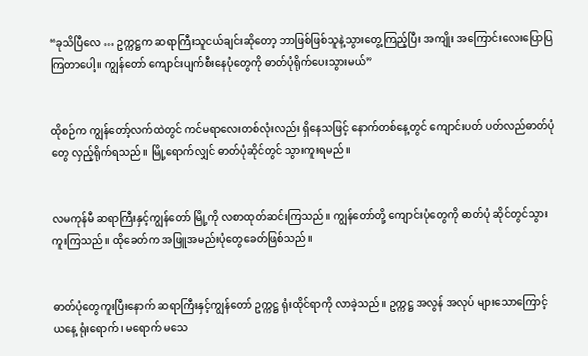“ခုသိပြီလေ … ဥက္ကဋ္ဌက ဆရာကြီးသူငယ်ချင်းဆိုတော့ ဘာဖြစ်ဖြစ်သူနဲ့သွားတွေ့ကြည့်ပြီး အကျိုး အကြောင်းလေးပြောပြကြတာပေါ့။ ကျွန်တော် ကျောင်းပျက်စီးနေပုံတွေကို ဓာတ်ပုံရိုက်ပေးသွားမယ်”


ထိုစဉ်က ကျွန်တော့်လက်ထဲတွင် ကင်မရာလေးတစ်လုံးလည်း ရှိနေသဖြင့် နောက်တစ်နေ့တွင် ကျောင်းပတ် ပတ်လည်ဓာတ်ပုံတွေ လှည့်ရိုက်ရသည်။ မြို့ရောက်လျှင် ဓာတ်ပုံဆိုင်တွင် သွားကူးရမည်။


လမကုန်မီ ဆရာကြီးနှင့်ကျွန်တော် မြို့ကို လစာထုတ်ဆင်းကြသည်။ ကျွန်တော်တို့ ကျောင်းပုံတွေကို ဓာတ်ပုံ ဆိုင်တွင်သွားကူးကြသည်။ ထိုခေတ်က အဖြူအမည်းပုံတွေခေတ်ဖြစ်သည်။


ဓာတ်ပုံတွေကူးပြီးနောက် ဆရာကြီးနှင့်ကျွန်တော် ဥက္ကဋ္ဌ ရုံးထိုင်ရာကို လာခဲ့သည်။ ဥက္ကဋ္ဌ အလွန် အလုပ် များသောကြောင့် ယနေ့ ရုံးရောက်၊ မရောက် မသေ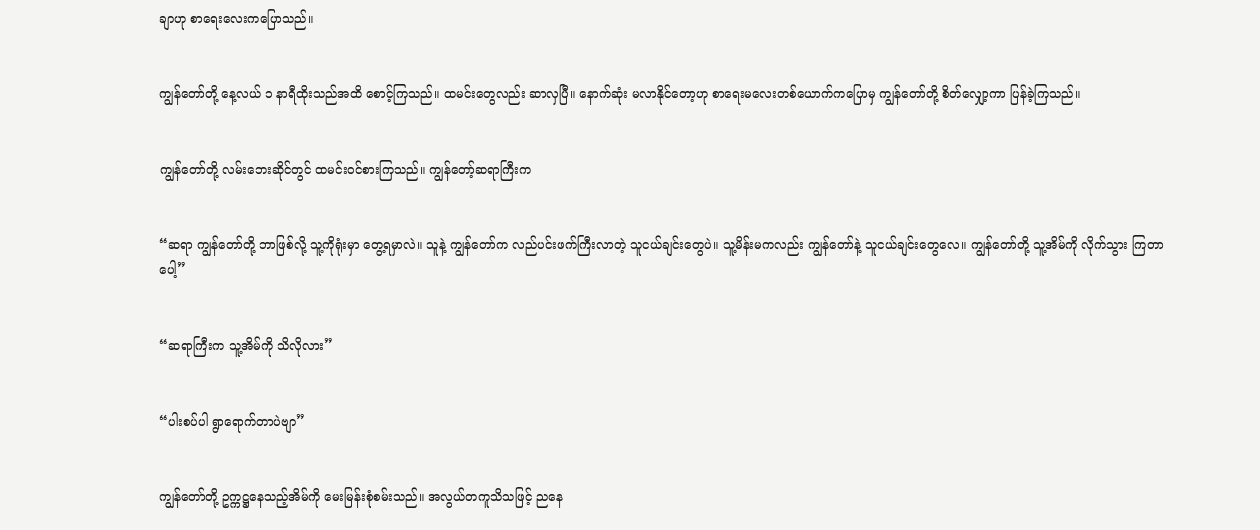ချာဟု စာရေးလေးကပြောသည်။


ကျွန်တော်တို့ နေ့လယ် ၁ နာရီထိုးသည်အထိ စောင့်ကြသည်။ ထမင်းတွေလည်း ဆာလှပြီ။ နောက်ဆုံး မလာနိုင်တော့ဟု စာရေးမလေးတစ်ယောက်ကပြောမှ ကျွန်တော်တို့ စိတ်လျှော့ကာ ပြန်ခဲ့ကြသည်။


ကျွန်တော်တို့ လမ်းဘေးဆိုင်တွင် ထမင်းဝင်စားကြသည်။ ကျွန်တော့်ဆရာကြီးက


“ဆရာ ကျွန်တော်တို့ ဘာဖြစ်လို့ သူ့ကိုရုံးမှာ တွေ့ရမှာလဲ။ သူနဲ့ ကျွန်တော်က လည်ပင်းဖက်ကြီးလာတဲ့ သူငယ်ချင်းတွေပဲ။ သူ့မိန်းမကလည်း ကျွန်တော်နဲ့ သူငယ်ချင်းတွေလေ။ ကျွန်တော်တို့ သူ့အိမ်ကို လိုက်သွား ကြတာပေါ့”


“ဆရာကြီးက သူ့အိမ်ကို သိလိုလား”


“ပါးစပ်ပါ ရွာရောက်တာပဲဗျာ”


ကျွန်တော်တို့ ဥက္ကဋ္ဌနေသည့်အိမ်ကို မေးမြန်းစုံစမ်းသည်။ အလွယ်တကူသိသဖြင့် ညနေ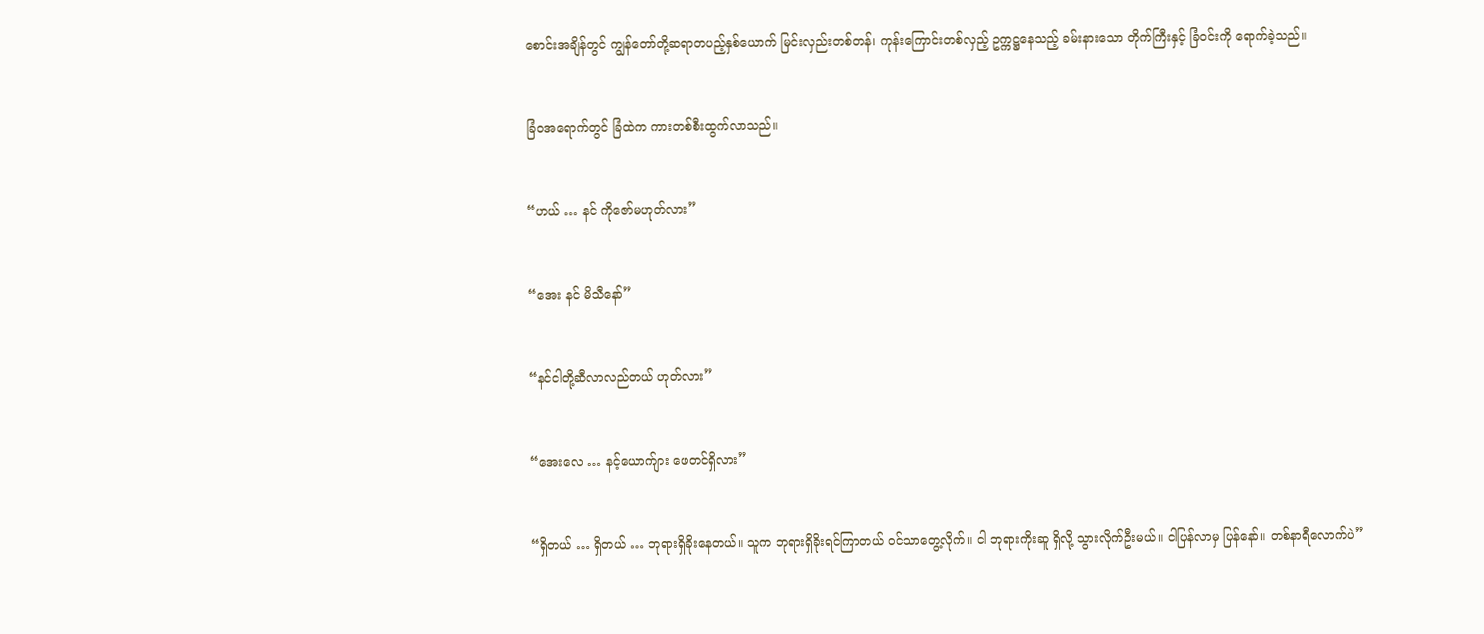စောင်းအချိန်တွင် ကျွန်တော်တို့ဆရာတပည့်နှစ်ယောက် မြင်းလှည်းတစ်တန်၊ ကုန်းကြောင်းတစ်လှည့် ဥက္ကဋ္ဌနေသည့် ခမ်းနားသော တိုက်ကြီးနှင့် ခြံဝင်းကို ရောက်ခဲ့သည်။


ခြံဝအရောက်တွင် ခြံထဲက ကားတစ်စီးထွက်လာသည်။


“ဟယ် … နင် ကိုဇော်မဟုတ်လား”


“အေး နင် မိသီနော်”


“နင်ငါတို့ဆီလာလည်တယ် ဟုတ်လား”


“အေးလေ … နင့်ယောက်ျား ဖေတင်ရှိလား”


“ရှိတယ် … ရှိတယ် … ဘုရားရှိခိုးနေတယ်။ သူက ဘုရားရှိခိုးရင်ကြာတယ် ဝင်သာတွေ့လိုက်။ ငါ ဘုရားကိုးဆူ ရှိလို့ သွားလိုက်ဦးမယ်။ ငါပြန်လာမှ ပြန်နော်။ တစ်နာရီလောက်ပဲ”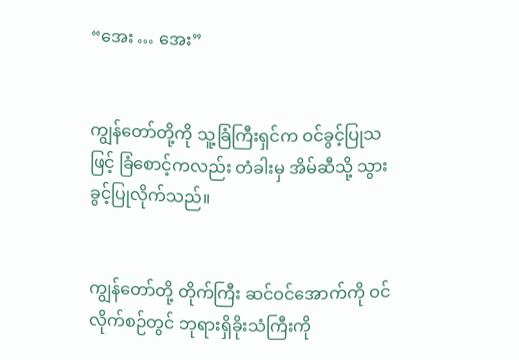“အေး … အေး”


ကျွန်တော်တို့ကို သူ့ခြံကြီးရှင်က ဝင်ခွင့်ပြုသဖြင့် ခြံစောင့်ကလည်း တံခါးမှ အိမ်ဆီသို့ သွားခွင့်ပြုလိုက်သည်။


ကျွန်တော်တို့ တိုက်ကြီး ဆင်ဝင်အောက်ကို ဝင်လိုက်စဉ်တွင် ဘုရားရှိခိုးသံကြီးကို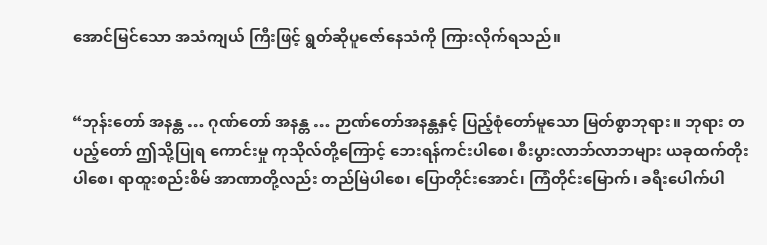အောင်မြင်သော အသံကျယ် ကြီးဖြင့် ရွတ်ဆိုပူဇော်နေသံကို ကြားလိုက်ရသည်။


“ဘုန်းတော် အနန္တ … ဂုဏ်တော် အနန္တ … ဉာဏ်တော်အနန္တနှင့် ပြည့်စုံတော်မူသော မြတ်စွာဘုရား။ ဘုရား တပည့်တော် ဤသို့ပြုရ ကောင်းမှု ကုသိုလ်တို့ကြောင့် ဘေးရန်ကင်းပါစေ၊ စီးပွားလာဘ်လာဘများ ယခုထက်တိုးပါစေ၊ ရာထူးစည်းစိမ် အာဏာတို့လည်း တည်မြဲပါစေ၊ ပြောတိုင်းအောင်၊ ကြံတိုင်းမြောက်၊ ခရီးပေါက်ပါ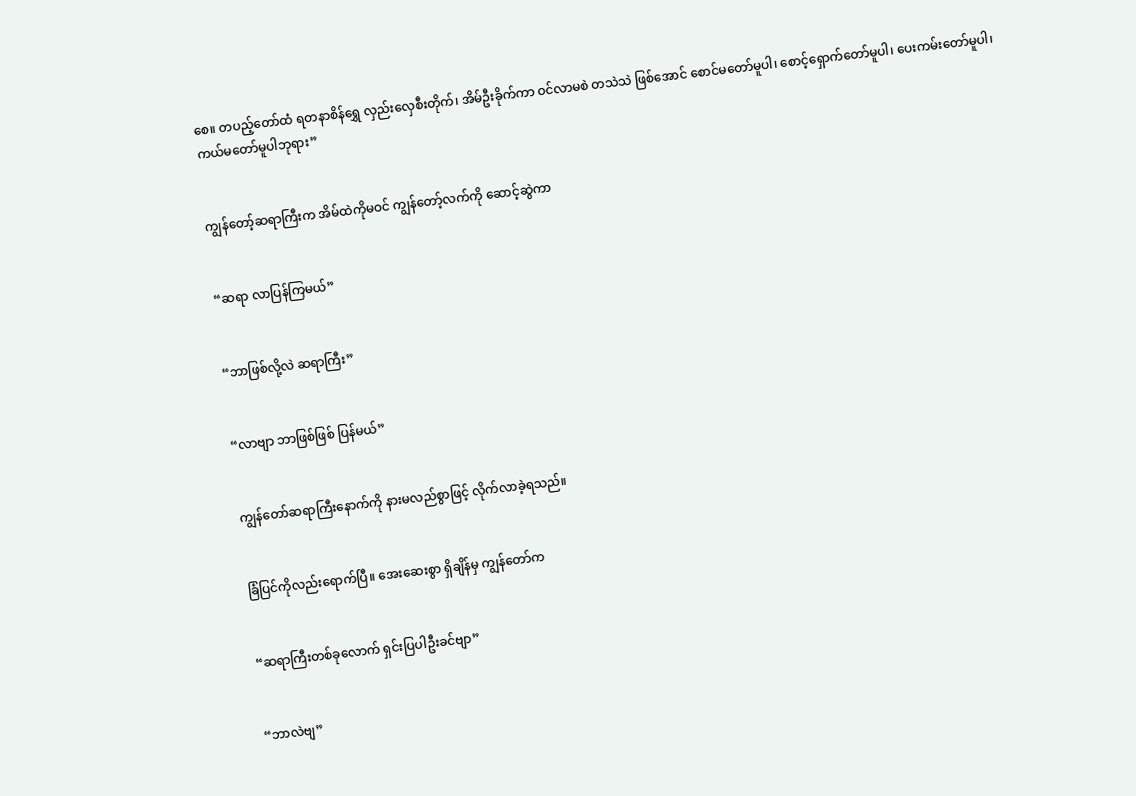စေ။ တပည့်တော်ထံ ရတနာစိန်ရွှေ လှည်းလှေစီးတိုက်၊ အိမ်ဦးခိုက်ကာ ဝင်လာမစဲ တသဲသဲ ဖြစ်အောင် စောင်မတော်မူပါ၊ စောင့်ရှောက်တော်မူပါ၊ ပေးကမ်းတော်မူပါ၊ ကယ်မတော်မူပါဘုရား”


ကျွန်တော့်ဆရာကြီးက အိမ်ထဲကိုမဝင် ကျွန်တော့်လက်ကို ဆောင့်ဆွဲကာ


“ဆရာ လာပြန်ကြမယ်”


“ဘာဖြစ်လို့လဲ ဆရာကြီး”


“လာဗျာ ဘာဖြစ်ဖြစ် ပြန်မယ်”


ကျွန်တော်ဆရာကြီးနောက်ကို နားမလည်စွာဖြင့် လိုက်လာခဲ့ရသည်။


ခြံပြင်ကိုလည်းရောက်ပြီ။ အေးဆေးစွာ ရှိချိန်မှ ကျွန်တော်က


“ဆရာကြီးတစ်ခုလောက် ရှင်းပြပါဦးခင်ဗျာ”


“ဘာလဲဗျ”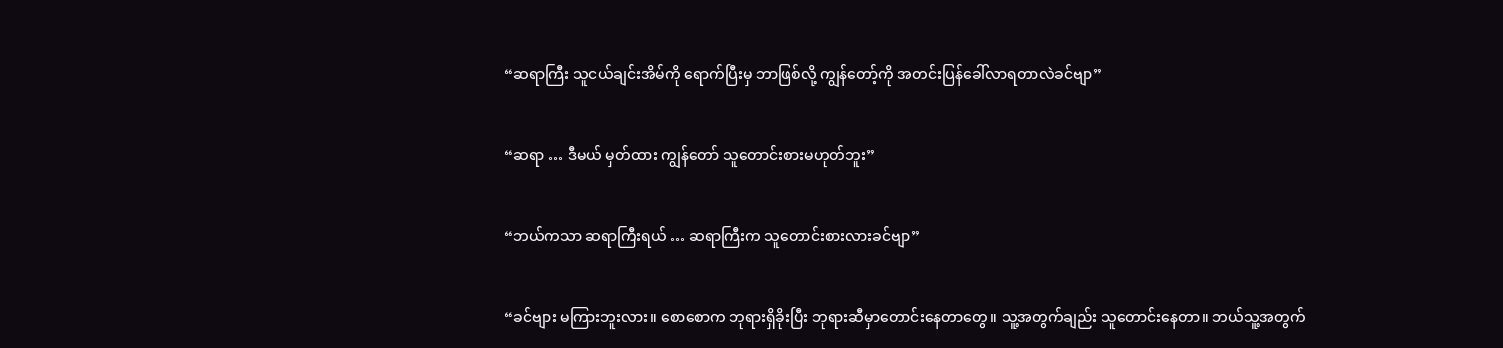“ဆရာကြီး သူငယ်ချင်းအိမ်ကို ရောက်ပြီးမှ ဘာဖြစ်လို့ ကျွန်တော့်ကို အတင်းပြန်ခေါ်လာရတာလဲခင်ဗျာ”


“ဆရာ … ဒီမယ် မှတ်ထား ကျွန်တော် သူတောင်းစားမဟုတ်ဘူး”


“ဘယ်ကသာ ဆရာကြီးရယ် … ဆရာကြီးက သူတောင်းစားလားခင်ဗျာ”


“ခင်ဗျား မကြားဘူးလား။ စောစောက ဘုရားရှိခိုးပြီး ဘုရားဆီမှာတောင်းနေတာတွေ။ သူ့အတွက်ချည်း သူတောင်းနေတာ။ ဘယ်သူ့အတွက်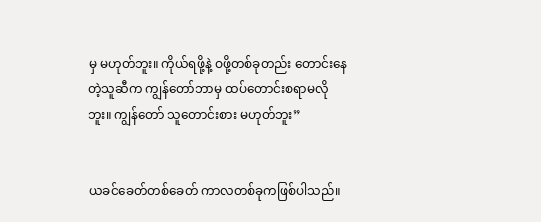မှ မဟုတ်ဘူး။ ကိုယ်ရဖို့နဲ့ ဝဖို့တစ်ခုတည်း တောင်းနေတဲ့သူဆီက ကျွန်တော်ဘာမှ ထပ်တောင်းစရာမလိုဘူး။ ကျွန်တော် သူတောင်းစား မဟုတ်ဘူး”


ယခင်ခေတ်တစ်ခေတ် ကာလတစ်ခုကဖြစ်ပါသည်။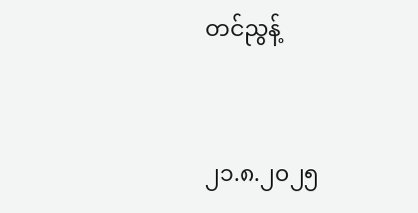တင်ညွန့်


၂၁.၈.၂၀၂၅